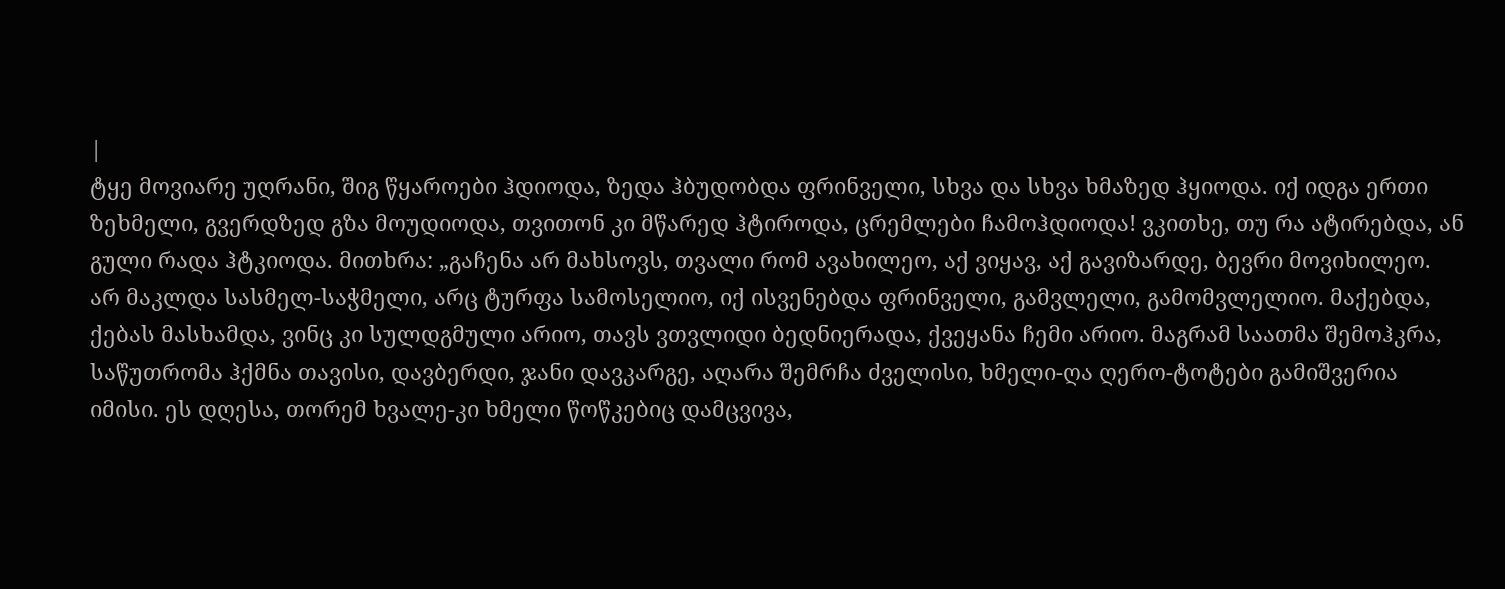|
ტყე მოვიარე უღრანი, შიგ წყაროები ჰდიოდა, ზედა ჰბუდობდა ფრინველი, სხვა და სხვა ხმაზედ ჰყიოდა. იქ იდგა ერთი ზეხმელი, გვერდზედ გზა მოუდიოდა, თვითონ კი მწარედ ჰტიროდა, ცრემლები ჩამოჰდიოდა! ვკითხე, თუ რა ატირებდა, ან გული რადა ჰტკიოდა. მითხრა: „გაჩენა არ მახსოვს, თვალი რომ ავახილეო, აქ ვიყავ, აქ გავიზარდე, ბევრი მოვიხილეო. არ მაკლდა სასმელ-საჭმელი, არც ტურფა სამოსელიო, იქ ისვენებდა ფრინველი, გამვლელი, გამომვლელიო. მაქებდა, ქებას მასხამდა, ვინც კი სულდგმული არიო, თავს ვთვლიდი ბედნიერადა, ქვეყანა ჩემი არიო. მაგრამ საათმა შემოჰკრა, საწუთრომა ჰქმნა თავისი, დავბერდი, ჯანი დავკარგე, აღარა შემრჩა ძველისი, ხმელი-ღა ღერო-ტოტები გამიშვერია იმისი. ეს დღესა, თორემ ხვალე-კი ხმელი წოწკებიც დამცვივა,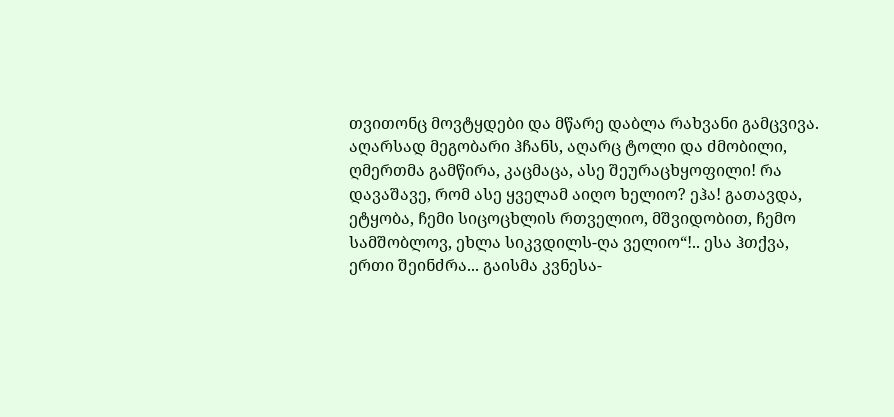თვითონც მოვტყდები და მწარე დაბლა რახვანი გამცვივა. აღარსად მეგობარი ჰჩანს, აღარც ტოლი და ძმობილი, ღმერთმა გამწირა, კაცმაცა, ასე შეურაცხყოფილი! რა დავაშავე, რომ ასე ყველამ აიღო ხელიო? ეჰა! გათავდა, ეტყობა, ჩემი სიცოცხლის რთველიო, მშვიდობით, ჩემო სამშობლოვ, ეხლა სიკვდილს-ღა ველიო“!.. ესა ჰთქვა, ერთი შეინძრა... გაისმა კვნესა-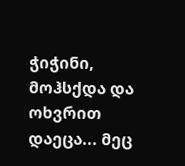ჭიჭინი, მოჰსქდა და ოხვრით დაეცა... მეც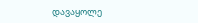დავაყოლე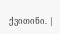ქვითინი. |